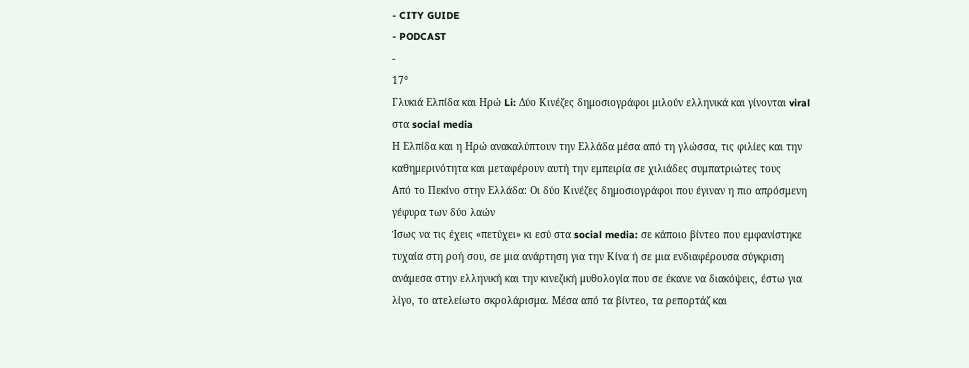- CITY GUIDE
- PODCAST
-
17°
Γλυκιά Ελπίδα και Ηρώ Li: Δύο Κινέζες δημοσιογράφοι μιλούν ελληνικά και γίνονται viral στα social media
Η Ελπίδα και η Ηρώ ανακαλύπτουν την Ελλάδα μέσα από τη γλώσσα, τις φιλίες και την καθημερινότητα και μεταφέρουν αυτή την εμπειρία σε χιλιάδες συμπατριώτες τους
Από το Πεκίνο στην Ελλάδα: Οι δύο Κινέζες δημοσιογράφοι που έγιναν η πιο απρόσμενη γέφυρα των δύο λαών
Ίσως να τις έχεις «πετύχει» κι εσύ στα social media: σε κάποιο βίντεο που εμφανίστηκε τυχαία στη ροή σου, σε μια ανάρτηση για την Κίνα ή σε μια ενδιαφέρουσα σύγκριση ανάμεσα στην ελληνική και την κινεζική μυθολογία που σε έκανε να διακόψεις, έστω για λίγο, το ατελείωτο σκρολάρισμα. Μέσα από τα βίντεο, τα ρεπορτάζ και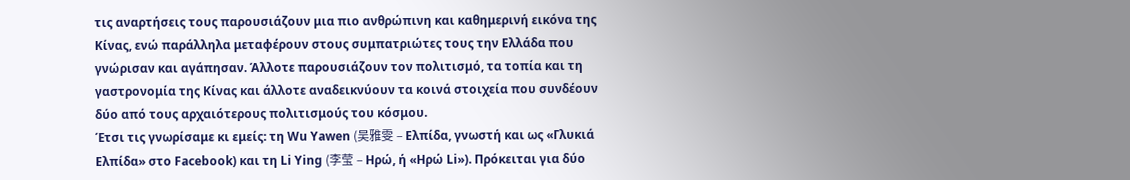τις αναρτήσεις τους παρουσιάζουν μια πιο ανθρώπινη και καθημερινή εικόνα της Κίνας, ενώ παράλληλα μεταφέρουν στους συμπατριώτες τους την Ελλάδα που γνώρισαν και αγάπησαν. Άλλοτε παρουσιάζουν τον πολιτισμό, τα τοπία και τη γαστρονομία της Κίνας και άλλοτε αναδεικνύουν τα κοινά στοιχεία που συνδέουν δύο από τους αρχαιότερους πολιτισμούς του κόσμου.
Έτσι τις γνωρίσαμε κι εμείς: τη Wu Yawen (吴雅雯 – Ελπίδα, γνωστή και ως «Γλυκιά Ελπίδα» στο Facebook) και τη Li Ying (李莹 – Ηρώ, ή «Ηρώ Li»). Πρόκειται για δύο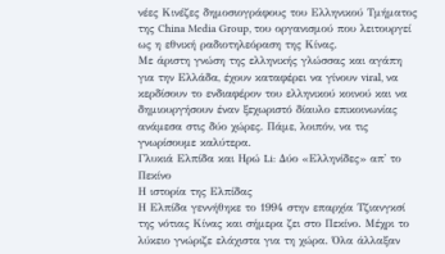νέες Κινέζες δημοσιογράφους του Ελληνικού Τμήματος της China Media Group, του οργανισμού που λειτουργεί ως η εθνική ραδιοτηλεόραση της Κίνας.
Με άριστη γνώση της ελληνικής γλώσσας και αγάπη για την Ελλάδα, έχουν καταφέρει να γίνουν viral, να κερδίσουν το ενδιαφέρον του ελληνικού κοινού και να δημιουργήσουν έναν ξεχωριστό δίαυλο επικοινωνίας ανάμεσα στις δύο χώρες. Πάμε, λοιπόν, να τις γνωρίσουμε καλύτερα.
Γλυκιά Ελπίδα και Ηρώ Li: Δύο «Ελληνίδες» απ' το Πεκίνο
Η ιστορία της Ελπίδας
Η Ελπίδα γεννήθηκε το 1994 στην επαρχία Τζιανγκσί της νότιας Κίνας και σήμερα ζει στο Πεκίνο. Μέχρι το λύκειο γνώριζε ελάχιστα για τη χώρα. Όλα άλλαξαν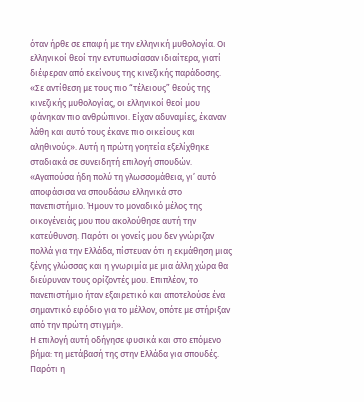όταν ήρθε σε επαφή με την ελληνική μυθολογία. Οι ελληνικοί θεοί την εντυπωσίασαν ιδιαίτερα, γιατί διέφεραν από εκείνους της κινεζικής παράδοσης. «Σε αντίθεση με τους πιο “τέλειους” θεούς της κινεζικής μυθολογίας, οι ελληνικοί θεοί μου φάνηκαν πιο ανθρώπινοι. Είχαν αδυναμίες, έκαναν λάθη και αυτό τους έκανε πιο οικείους και αληθινούς». Αυτή η πρώτη γοητεία εξελίχθηκε σταδιακά σε συνειδητή επιλογή σπουδών.
«Αγαπούσα ήδη πολύ τη γλωσσομάθεια, γι’ αυτό αποφάσισα να σπουδάσω ελληνικά στο πανεπιστήμιο. Ήμουν το μοναδικό μέλος της οικογένειάς μου που ακολούθησε αυτή την κατεύθυνση. Παρότι οι γονείς μου δεν γνώριζαν πολλά για την Ελλάδα, πίστευαν ότι η εκμάθηση μιας ξένης γλώσσας και η γνωριμία με μια άλλη χώρα θα διεύρυναν τους ορίζοντές μου. Επιπλέον, το πανεπιστήμιο ήταν εξαιρετικό και αποτελούσε ένα σημαντικό εφόδιο για το μέλλον, οπότε με στήριξαν από την πρώτη στιγμή».
Η επιλογή αυτή οδήγησε φυσικά και στο επόμενο βήμα: τη μετάβασή της στην Ελλάδα για σπουδές. Παρότι η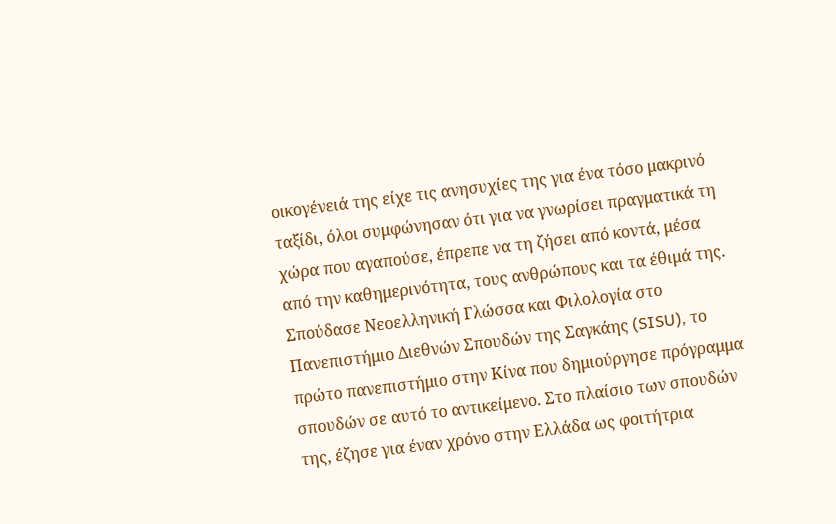οικογένειά της είχε τις ανησυχίες της για ένα τόσο μακρινό ταξίδι, όλοι συμφώνησαν ότι για να γνωρίσει πραγματικά τη χώρα που αγαπούσε, έπρεπε να τη ζήσει από κοντά, μέσα από την καθημερινότητα, τους ανθρώπους και τα έθιμά της.
Σπούδασε Νεοελληνική Γλώσσα και Φιλολογία στο Πανεπιστήμιο Διεθνών Σπουδών της Σαγκάης (SISU), το πρώτο πανεπιστήμιο στην Κίνα που δημιούργησε πρόγραμμα σπουδών σε αυτό το αντικείμενο. Στο πλαίσιο των σπουδών της, έζησε για έναν χρόνο στην Ελλάδα ως φοιτήτρια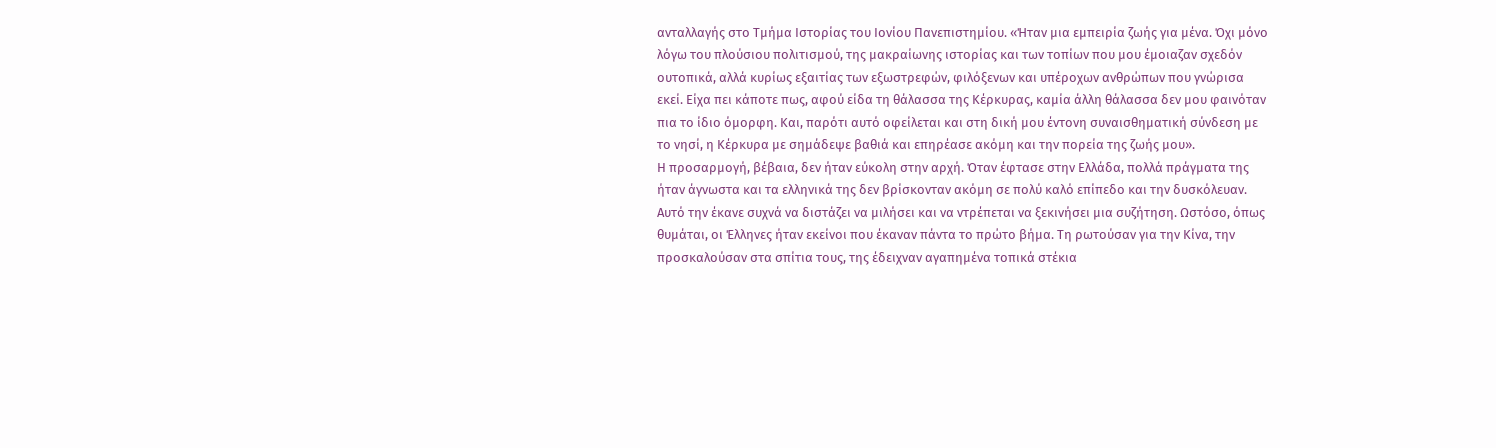ανταλλαγής στο Τμήμα Ιστορίας του Ιονίου Πανεπιστημίου. «Ήταν μια εμπειρία ζωής για μένα. Όχι μόνο λόγω του πλούσιου πολιτισμού, της μακραίωνης ιστορίας και των τοπίων που μου έμοιαζαν σχεδόν ουτοπικά, αλλά κυρίως εξαιτίας των εξωστρεφών, φιλόξενων και υπέροχων ανθρώπων που γνώρισα εκεί. Είχα πει κάποτε πως, αφού είδα τη θάλασσα της Κέρκυρας, καμία άλλη θάλασσα δεν μου φαινόταν πια το ίδιο όμορφη. Και, παρότι αυτό οφείλεται και στη δική μου έντονη συναισθηματική σύνδεση με το νησί, η Κέρκυρα με σημάδεψε βαθιά και επηρέασε ακόμη και την πορεία της ζωής μου».
Η προσαρμογή, βέβαια, δεν ήταν εύκολη στην αρχή. Όταν έφτασε στην Ελλάδα, πολλά πράγματα της ήταν άγνωστα και τα ελληνικά της δεν βρίσκονταν ακόμη σε πολύ καλό επίπεδο και την δυσκόλευαν. Αυτό την έκανε συχνά να διστάζει να μιλήσει και να ντρέπεται να ξεκινήσει μια συζήτηση. Ωστόσο, όπως θυμάται, οι Έλληνες ήταν εκείνοι που έκαναν πάντα το πρώτο βήμα. Τη ρωτούσαν για την Κίνα, την προσκαλούσαν στα σπίτια τους, της έδειχναν αγαπημένα τοπικά στέκια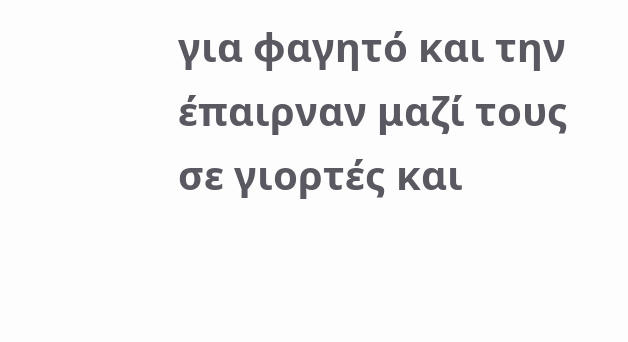για φαγητό και την έπαιρναν μαζί τους σε γιορτές και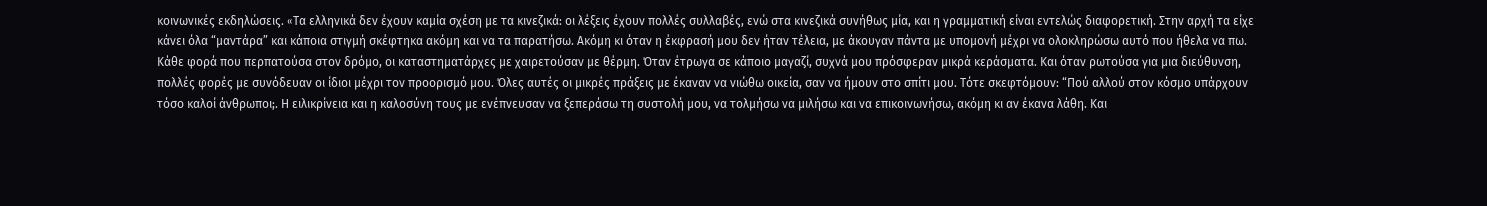κοινωνικές εκδηλώσεις. «Tα ελληνικά δεν έχουν καμία σχέση με τα κινεζικά: οι λέξεις έχουν πολλές συλλαβές, ενώ στα κινεζικά συνήθως μία, και η γραμματική είναι εντελώς διαφορετική. Στην αρχή τα είχε κάνει όλα “μαντάρα” και κάποια στιγμή σκέφτηκα ακόμη και να τα παρατήσω. Ακόμη κι όταν η έκφρασή μου δεν ήταν τέλεια, με άκουγαν πάντα με υπομονή μέχρι να ολοκληρώσω αυτό που ήθελα να πω. Κάθε φορά που περπατούσα στον δρόμο, οι καταστηματάρχες με χαιρετούσαν με θέρμη. Όταν έτρωγα σε κάποιο μαγαζί, συχνά μου πρόσφεραν μικρά κεράσματα. Και όταν ρωτούσα για μια διεύθυνση, πολλές φορές με συνόδευαν οι ίδιοι μέχρι τον προορισμό μου. Όλες αυτές οι μικρές πράξεις με έκαναν να νιώθω οικεία, σαν να ήμουν στο σπίτι μου. Τότε σκεφτόμουν: “Πού αλλού στον κόσμο υπάρχουν τόσο καλοί άνθρωποι;. Η ειλικρίνεια και η καλοσύνη τους με ενέπνευσαν να ξεπεράσω τη συστολή μου, να τολμήσω να μιλήσω και να επικοινωνήσω, ακόμη κι αν έκανα λάθη. Και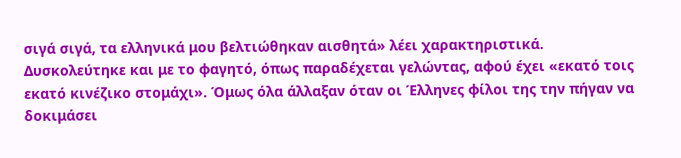σιγά σιγά, τα ελληνικά μου βελτιώθηκαν αισθητά» λέει χαρακτηριστικά.
Δυσκολεύτηκε και με το φαγητό, όπως παραδέχεται γελώντας, αφού έχει «εκατό τοις εκατό κινέζικο στομάχι». Όμως όλα άλλαξαν όταν οι Έλληνες φίλοι της την πήγαν να δοκιμάσει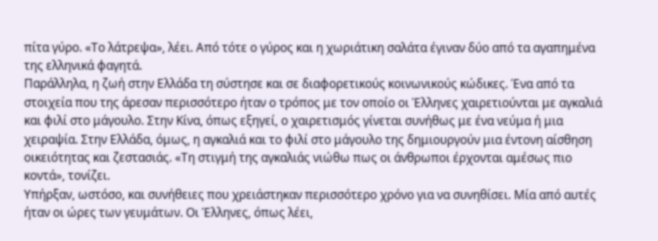πίτα γύρο. «Το λάτρεψα», λέει. Από τότε ο γύρος και η χωριάτικη σαλάτα έγιναν δύο από τα αγαπημένα της ελληνικά φαγητά.
Παράλληλα, η ζωή στην Ελλάδα τη σύστησε και σε διαφορετικούς κοινωνικούς κώδικες. Ένα από τα στοιχεία που της άρεσαν περισσότερο ήταν ο τρόπος με τον οποίο οι Έλληνες χαιρετιούνται με αγκαλιά και φιλί στο μάγουλο. Στην Κίνα, όπως εξηγεί, ο χαιρετισμός γίνεται συνήθως με ένα νεύμα ή μια χειραψία. Στην Ελλάδα, όμως, η αγκαλιά και το φιλί στο μάγουλο της δημιουργούν μια έντονη αίσθηση οικειότητας και ζεστασιάς. «Τη στιγμή της αγκαλιάς νιώθω πως οι άνθρωποι έρχονται αμέσως πιο κοντά», τονίζει.
Υπήρξαν, ωστόσο, και συνήθειες που χρειάστηκαν περισσότερο χρόνο για να συνηθίσει. Μία από αυτές ήταν οι ώρες των γευμάτων. Οι Έλληνες, όπως λέει,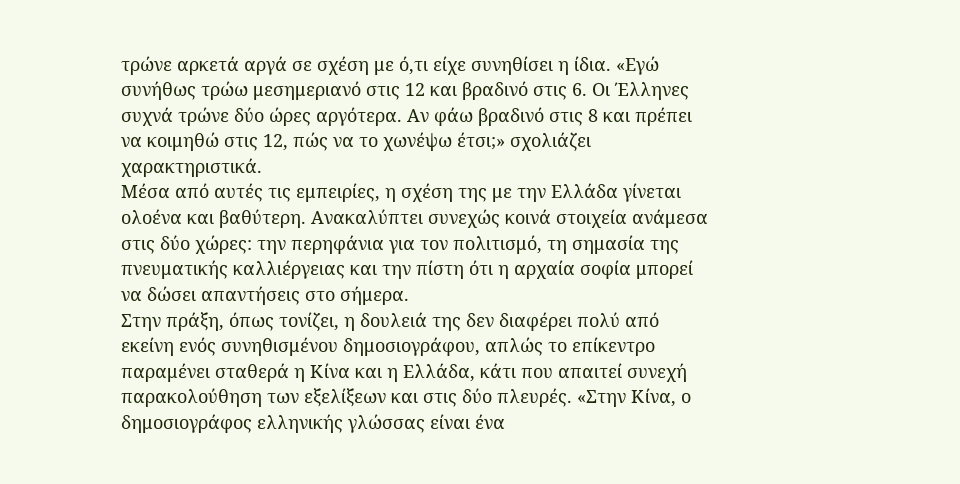τρώνε αρκετά αργά σε σχέση με ό,τι είχε συνηθίσει η ίδια. «Εγώ συνήθως τρώω μεσημεριανό στις 12 και βραδινό στις 6. Οι Έλληνες συχνά τρώνε δύο ώρες αργότερα. Αν φάω βραδινό στις 8 και πρέπει να κοιμηθώ στις 12, πώς να το χωνέψω έτσι;» σχολιάζει χαρακτηριστικά.
Μέσα από αυτές τις εμπειρίες, η σχέση της με την Ελλάδα γίνεται ολοένα και βαθύτερη. Ανακαλύπτει συνεχώς κοινά στοιχεία ανάμεσα στις δύο χώρες: την περηφάνια για τον πολιτισμό, τη σημασία της πνευματικής καλλιέργειας και την πίστη ότι η αρχαία σοφία μπορεί να δώσει απαντήσεις στο σήμερα.
Στην πράξη, όπως τονίζει, η δουλειά της δεν διαφέρει πολύ από εκείνη ενός συνηθισμένου δημοσιογράφου, απλώς το επίκεντρο παραμένει σταθερά η Κίνα και η Ελλάδα, κάτι που απαιτεί συνεχή παρακολούθηση των εξελίξεων και στις δύο πλευρές. «Στην Κίνα, ο δημοσιογράφος ελληνικής γλώσσας είναι ένα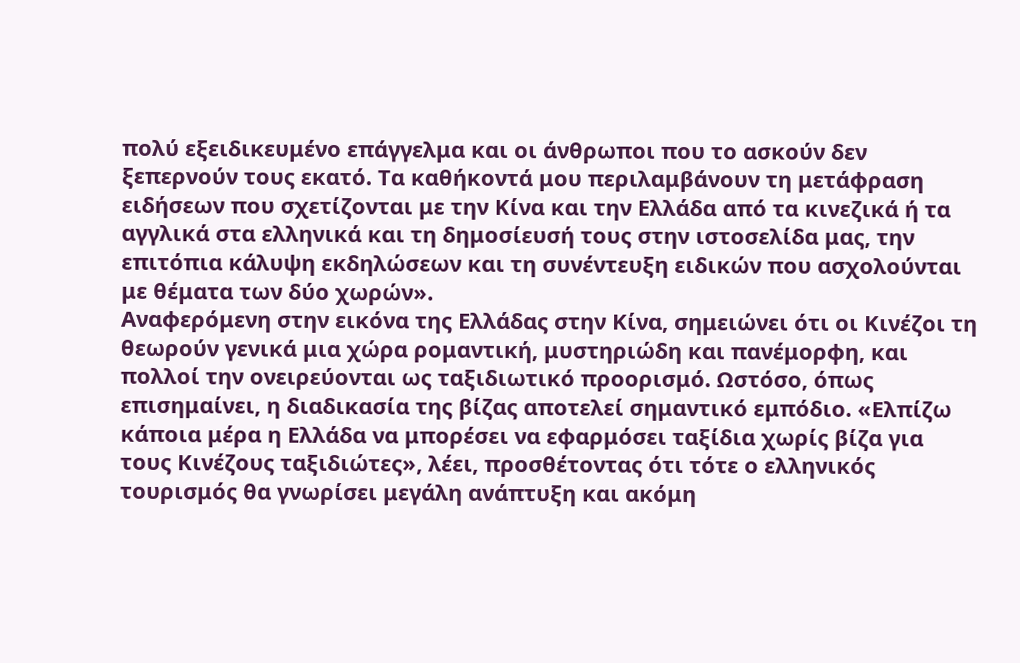πολύ εξειδικευμένο επάγγελμα και οι άνθρωποι που το ασκούν δεν ξεπερνούν τους εκατό. Τα καθήκοντά μου περιλαμβάνουν τη μετάφραση ειδήσεων που σχετίζονται με την Κίνα και την Ελλάδα από τα κινεζικά ή τα αγγλικά στα ελληνικά και τη δημοσίευσή τους στην ιστοσελίδα μας, την επιτόπια κάλυψη εκδηλώσεων και τη συνέντευξη ειδικών που ασχολούνται με θέματα των δύο χωρών».
Αναφερόμενη στην εικόνα της Ελλάδας στην Κίνα, σημειώνει ότι οι Κινέζοι τη θεωρούν γενικά μια χώρα ρομαντική, μυστηριώδη και πανέμορφη, και πολλοί την ονειρεύονται ως ταξιδιωτικό προορισμό. Ωστόσο, όπως επισημαίνει, η διαδικασία της βίζας αποτελεί σημαντικό εμπόδιο. «Ελπίζω κάποια μέρα η Ελλάδα να μπορέσει να εφαρμόσει ταξίδια χωρίς βίζα για τους Κινέζους ταξιδιώτες», λέει, προσθέτοντας ότι τότε ο ελληνικός τουρισμός θα γνωρίσει μεγάλη ανάπτυξη και ακόμη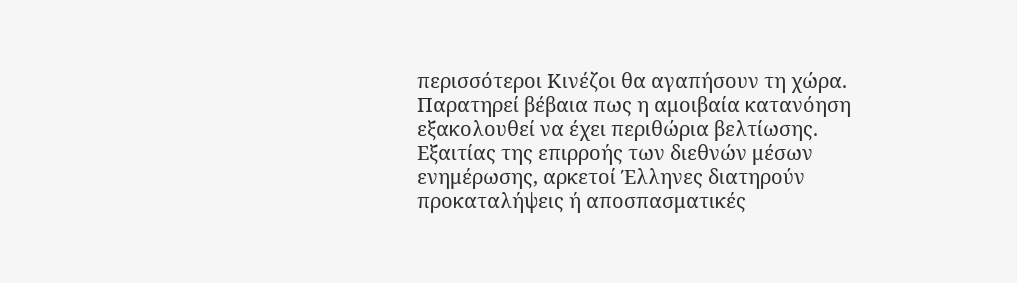περισσότεροι Κινέζοι θα αγαπήσουν τη χώρα.
Παρατηρεί βέβαια πως η αμοιβαία κατανόηση εξακολουθεί να έχει περιθώρια βελτίωσης. Εξαιτίας της επιρροής των διεθνών μέσων ενημέρωσης, αρκετοί Έλληνες διατηρούν προκαταλήψεις ή αποσπασματικές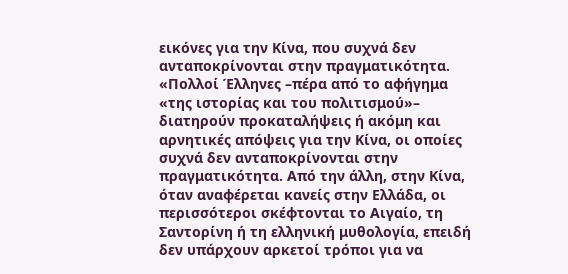εικόνες για την Κίνα, που συχνά δεν ανταποκρίνονται στην πραγματικότητα. «Πολλοί Έλληνες –πέρα από το αφήγημα «της ιστορίας και του πολιτισμού»– διατηρούν προκαταλήψεις ή ακόμη και αρνητικές απόψεις για την Κίνα, οι οποίες συχνά δεν ανταποκρίνονται στην πραγματικότητα. Από την άλλη, στην Κίνα, όταν αναφέρεται κανείς στην Ελλάδα, οι περισσότεροι σκέφτονται το Αιγαίο, τη Σαντορίνη ή τη ελληνική μυθολογία, επειδή δεν υπάρχουν αρκετοί τρόποι για να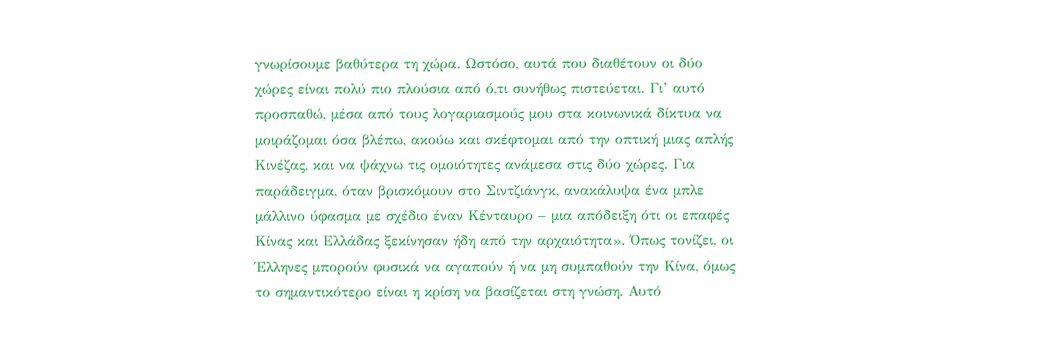γνωρίσουμε βαθύτερα τη χώρα. Ωστόσο, αυτά που διαθέτουν οι δύο χώρες είναι πολύ πιο πλούσια από ό,τι συνήθως πιστεύεται. Γι’ αυτό προσπαθώ, μέσα από τους λογαριασμούς μου στα κοινωνικά δίκτυα να μοιράζομαι όσα βλέπω, ακούω και σκέφτομαι από την οπτική μιας απλής Κινέζας, και να ψάχνω τις ομοιότητες ανάμεσα στις δύο χώρες. Για παράδειγμα, όταν βρισκόμουν στο Σιντζιάνγκ, ανακάλυψα ένα μπλε μάλλινο ύφασμα με σχέδιο έναν Κένταυρο – μια απόδειξη ότι οι επαφές Κίνας και Ελλάδας ξεκίνησαν ήδη από την αρχαιότητα». Όπως τονίζει, οι Έλληνες μπορούν φυσικά να αγαπούν ή να μη συμπαθούν την Κίνα, όμως το σημαντικότερο είναι η κρίση να βασίζεται στη γνώση. Αυτό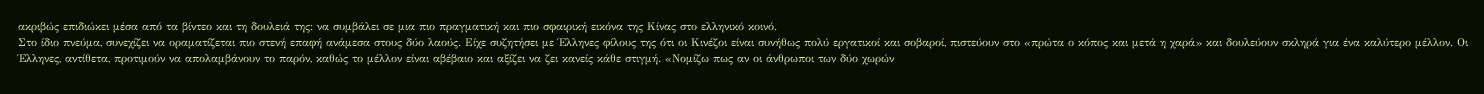ακριβώς επιδιώκει μέσα από τα βίντεο και τη δουλειά της: να συμβάλει σε μια πιο πραγματική και πιο σφαιρική εικόνα της Κίνας στο ελληνικό κοινό.
Στο ίδιο πνεύμα, συνεχίζει να οραματίζεται πιο στενή επαφή ανάμεσα στους δύο λαούς. Είχε συζητήσει με Έλληνες φίλους της ότι οι Κινέζοι είναι συνήθως πολύ εργατικοί και σοβαροί, πιστεύουν στο «πρώτα ο κόπος και μετά η χαρά» και δουλεύουν σκληρά για ένα καλύτερο μέλλον. Οι Έλληνες, αντίθετα, προτιμούν να απολαμβάνουν το παρόν, καθώς το μέλλον είναι αβέβαιο και αξίζει να ζει κανείς κάθε στιγμή. «Νομίζω πως αν οι άνθρωποι των δύο χωρών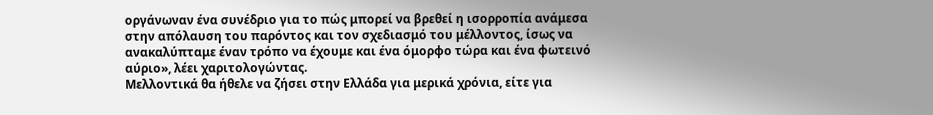οργάνωναν ένα συνέδριο για το πώς μπορεί να βρεθεί η ισορροπία ανάμεσα στην απόλαυση του παρόντος και τον σχεδιασμό του μέλλοντος, ίσως να ανακαλύπταμε έναν τρόπο να έχουμε και ένα όμορφο τώρα και ένα φωτεινό αύριο», λέει χαριτολογώντας.
Μελλοντικά θα ήθελε να ζήσει στην Ελλάδα για μερικά χρόνια, είτε για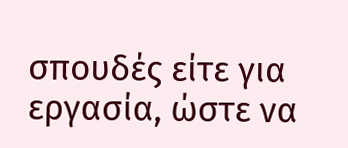σπουδές είτε για εργασία, ώστε να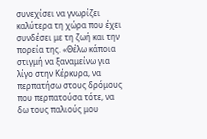συνεχίσει να γνωρίζει καλύτερα τη χώρα που έχει συνδέσει με τη ζωή και την πορεία της. «Θέλω κάποια στιγμή να ξαναμείνω για λίγο στην Κέρκυρα, να περπατήσω στους δρόμους που περπατούσα τότε, να δω τους παλιούς μου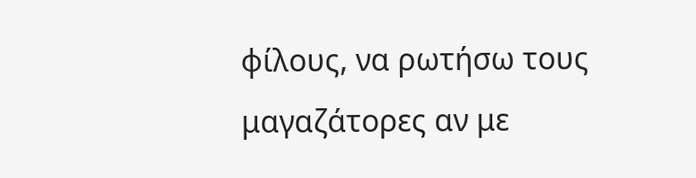φίλους, να ρωτήσω τους μαγαζάτορες αν με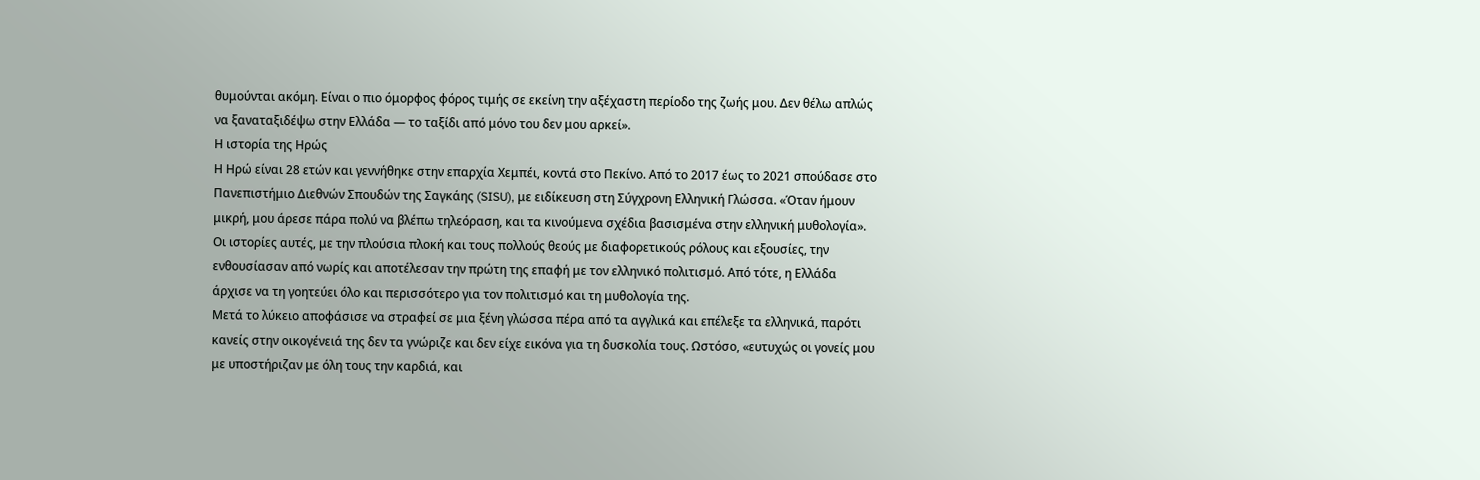θυμούνται ακόμη. Είναι ο πιο όμορφος φόρος τιμής σε εκείνη την αξέχαστη περίοδο της ζωής μου. Δεν θέλω απλώς να ξαναταξιδέψω στην Ελλάδα — το ταξίδι από μόνο του δεν μου αρκεί».
Η ιστορία της Ηρώς
Η Ηρώ είναι 28 ετών και γεννήθηκε στην επαρχία Χεμπέι, κοντά στο Πεκίνο. Από το 2017 έως το 2021 σπούδασε στο Πανεπιστήμιο Διεθνών Σπουδών της Σαγκάης (SISU), με ειδίκευση στη Σύγχρονη Ελληνική Γλώσσα. «Όταν ήμουν μικρή, μου άρεσε πάρα πολύ να βλέπω τηλεόραση, και τα κινούμενα σχέδια βασισμένα στην ελληνική μυθολογία». Οι ιστορίες αυτές, με την πλούσια πλοκή και τους πολλούς θεούς με διαφορετικούς ρόλους και εξουσίες, την ενθουσίασαν από νωρίς και αποτέλεσαν την πρώτη της επαφή με τον ελληνικό πολιτισμό. Από τότε, η Ελλάδα άρχισε να τη γοητεύει όλο και περισσότερο για τον πολιτισμό και τη μυθολογία της.
Μετά το λύκειο αποφάσισε να στραφεί σε μια ξένη γλώσσα πέρα από τα αγγλικά και επέλεξε τα ελληνικά, παρότι κανείς στην οικογένειά της δεν τα γνώριζε και δεν είχε εικόνα για τη δυσκολία τους. Ωστόσο, «ευτυχώς οι γονείς μου με υποστήριζαν με όλη τους την καρδιά, και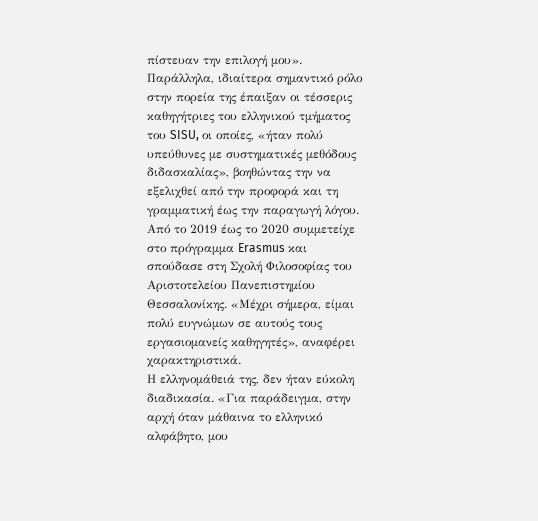πίστευαν την επιλογή μου». Παράλληλα, ιδιαίτερα σημαντικό ρόλο στην πορεία της έπαιξαν οι τέσσερις καθηγήτριες του ελληνικού τμήματος του SISU, οι οποίες, «ήταν πολύ υπεύθυνες με συστηματικές μεθόδους διδασκαλίας», βοηθώντας την να εξελιχθεί από την προφορά και τη γραμματική έως την παραγωγή λόγου.
Από το 2019 έως το 2020 συμμετείχε στο πρόγραμμα Erasmus και σπούδασε στη Σχολή Φιλοσοφίας του Αριστοτελείου Πανεπιστημίου Θεσσαλονίκης. «Μέχρι σήμερα, είμαι πολύ ευγνώμων σε αυτούς τους εργασιομανείς καθηγητές», αναφέρει χαρακτηριστικά.
Η ελληνομάθειά της, δεν ήταν εύκολη διαδικασία. «Για παράδειγμα, στην αρχή όταν μάθαινα το ελληνικό αλφάβητο, μου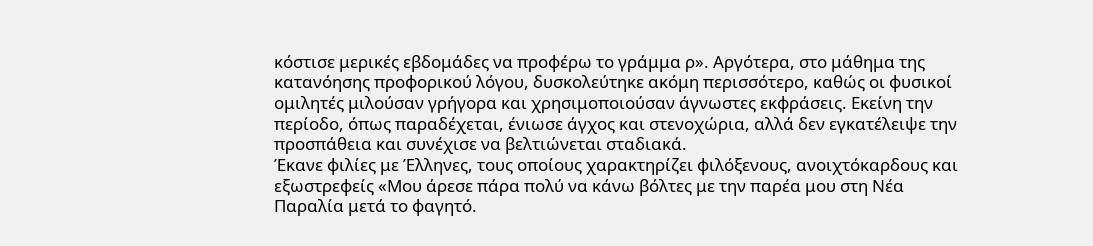κόστισε μερικές εβδομάδες να προφέρω το γράμμα ρ». Αργότερα, στο μάθημα της κατανόησης προφορικού λόγου, δυσκολεύτηκε ακόμη περισσότερο, καθώς οι φυσικοί ομιλητές μιλούσαν γρήγορα και χρησιμοποιούσαν άγνωστες εκφράσεις. Εκείνη την περίοδο, όπως παραδέχεται, ένιωσε άγχος και στενοχώρια, αλλά δεν εγκατέλειψε την προσπάθεια και συνέχισε να βελτιώνεται σταδιακά.
Έκανε φιλίες με Έλληνες, τους οποίους χαρακτηρίζει φιλόξενους, ανοιχτόκαρδους και εξωστρεφείς «Μου άρεσε πάρα πολύ να κάνω βόλτες με την παρέα μου στη Νέα Παραλία μετά το φαγητό.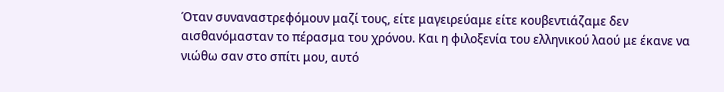Όταν συναναστρεφόμουν μαζί τους, είτε μαγειρεύαμε είτε κουβεντιάζαμε δεν αισθανόμασταν το πέρασμα του χρόνου. Και η φιλοξενία του ελληνικού λαού με έκανε να νιώθω σαν στο σπίτι μου, αυτό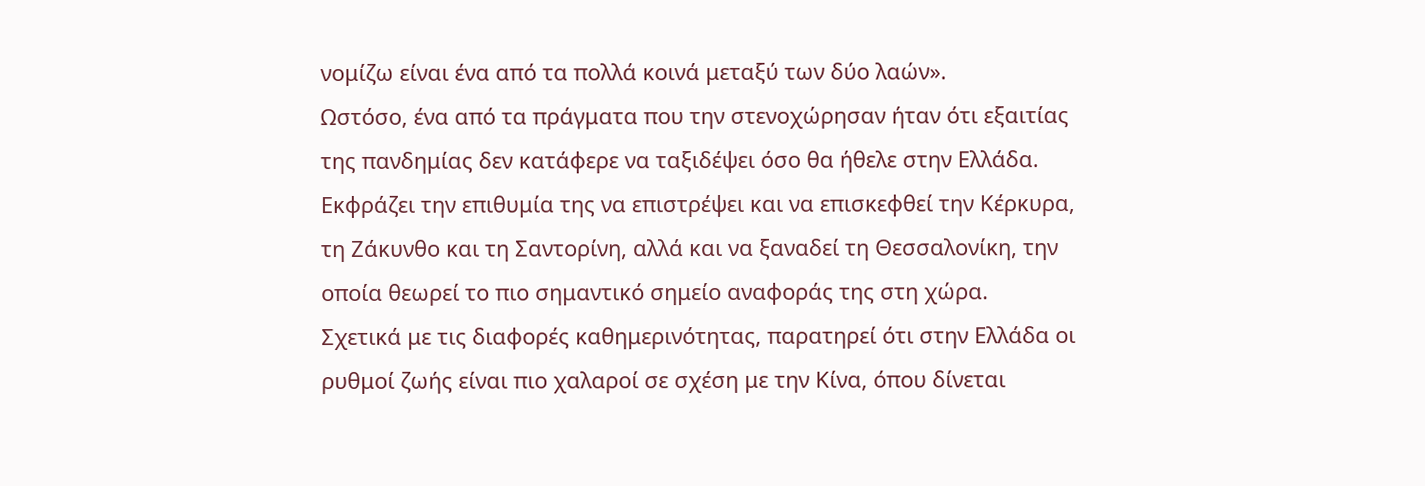νομίζω είναι ένα από τα πολλά κοινά μεταξύ των δύο λαών».
Ωστόσο, ένα από τα πράγματα που την στενοχώρησαν ήταν ότι εξαιτίας της πανδημίας δεν κατάφερε να ταξιδέψει όσο θα ήθελε στην Ελλάδα. Εκφράζει την επιθυμία της να επιστρέψει και να επισκεφθεί την Κέρκυρα, τη Ζάκυνθο και τη Σαντορίνη, αλλά και να ξαναδεί τη Θεσσαλονίκη, την οποία θεωρεί το πιο σημαντικό σημείο αναφοράς της στη χώρα.
Σχετικά με τις διαφορές καθημερινότητας, παρατηρεί ότι στην Ελλάδα οι ρυθμοί ζωής είναι πιο χαλαροί σε σχέση με την Κίνα, όπου δίνεται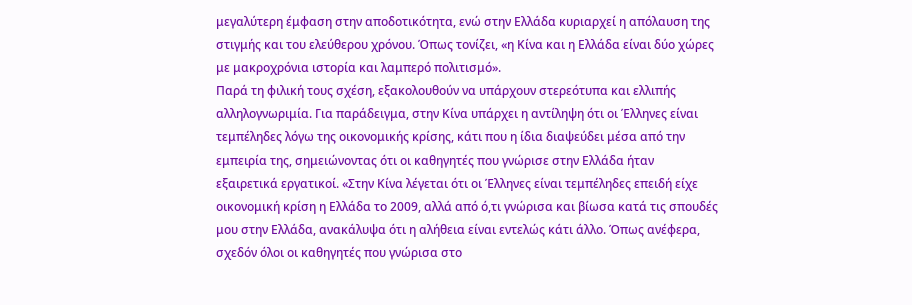μεγαλύτερη έμφαση στην αποδοτικότητα, ενώ στην Ελλάδα κυριαρχεί η απόλαυση της στιγμής και του ελεύθερου χρόνου. Όπως τονίζει, «η Κίνα και η Ελλάδα είναι δύο χώρες με μακροχρόνια ιστορία και λαμπερό πολιτισμό».
Παρά τη φιλική τους σχέση, εξακολουθούν να υπάρχουν στερεότυπα και ελλιπής αλληλογνωριμία. Για παράδειγμα, στην Κίνα υπάρχει η αντίληψη ότι οι Έλληνες είναι τεμπέληδες λόγω της οικονομικής κρίσης, κάτι που η ίδια διαψεύδει μέσα από την εμπειρία της, σημειώνοντας ότι οι καθηγητές που γνώρισε στην Ελλάδα ήταν εξαιρετικά εργατικοί. «Στην Κίνα λέγεται ότι οι Έλληνες είναι τεμπέληδες επειδή είχε οικονομική κρίση η Ελλάδα το 2009, αλλά από ό,τι γνώρισα και βίωσα κατά τις σπουδές μου στην Ελλάδα, ανακάλυψα ότι η αλήθεια είναι εντελώς κάτι άλλο. Όπως ανέφερα, σχεδόν όλοι οι καθηγητές που γνώρισα στο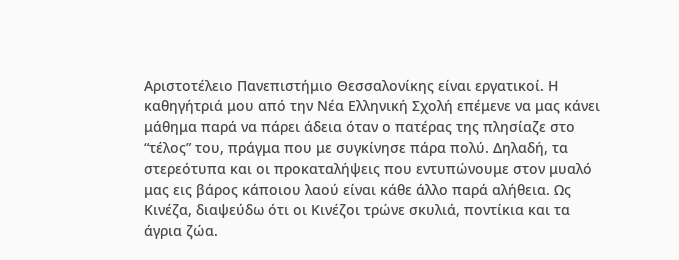Αριστοτέλειο Πανεπιστήμιο Θεσσαλονίκης είναι εργατικοί. Η καθηγήτριά μου από την Νέα Ελληνική Σχολή επέμενε να μας κάνει μάθημα παρά να πάρει άδεια όταν ο πατέρας της πλησίαζε στο “τέλος” του, πράγμα που με συγκίνησε πάρα πολύ. Δηλαδή, τα στερεότυπα και οι προκαταλήψεις που εντυπώνουμε στον μυαλό μας εις βάρος κάποιου λαού είναι κάθε άλλο παρά αλήθεια. Ως Κινέζα, διαψεύδω ότι οι Κινέζοι τρώνε σκυλιά, ποντίκια και τα άγρια ζώα.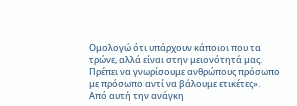Ομολογώ ότι υπάρχουν κάποιοι που τα τρώνε, αλλά είναι στην μειονότητά μας. Πρέπει να γνωρίσουμε ανθρώπους πρόσωπο με πρόσωπο αντί να βάλουμε ετικέτες».
Από αυτή την ανάγκη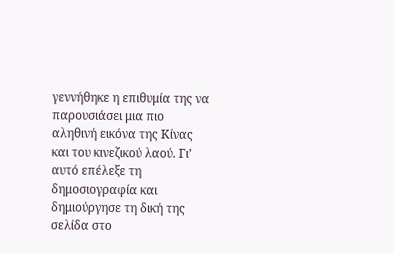γεννήθηκε η επιθυμία της να παρουσιάσει μια πιο αληθινή εικόνα της Κίνας και του κινεζικού λαού. Γι’ αυτό επέλεξε τη δημοσιογραφία και δημιούργησε τη δική της σελίδα στο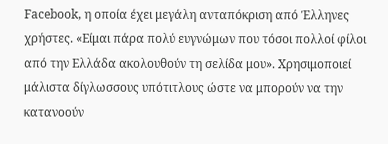Facebook, η οποία έχει μεγάλη ανταπόκριση από Έλληνες χρήστες. «Είμαι πάρα πολύ ευγνώμων που τόσοι πολλοί φίλοι από την Ελλάδα ακολουθούν τη σελίδα μου». Χρησιμοποιεί μάλιστα δίγλωσσους υπότιτλους ώστε να μπορούν να την κατανοούν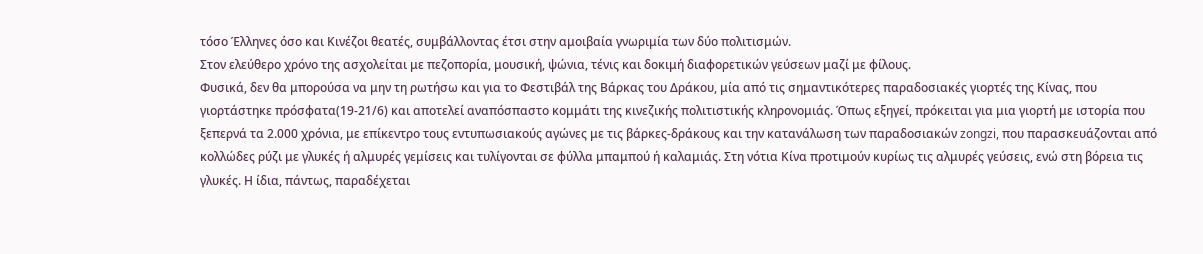τόσο Έλληνες όσο και Κινέζοι θεατές, συμβάλλοντας έτσι στην αμοιβαία γνωριμία των δύο πολιτισμών.
Στον ελεύθερο χρόνο της ασχολείται με πεζοπορία, μουσική, ψώνια, τένις και δοκιμή διαφορετικών γεύσεων μαζί με φίλους.
Φυσικά, δεν θα μπορούσα να μην τη ρωτήσω και για το Φεστιβάλ της Βάρκας του Δράκου, μία από τις σημαντικότερες παραδοσιακές γιορτές της Κίνας, που γιορτάστηκε πρόσφατα(19-21/6) και αποτελεί αναπόσπαστο κομμάτι της κινεζικής πολιτιστικής κληρονομιάς. Όπως εξηγεί, πρόκειται για μια γιορτή με ιστορία που ξεπερνά τα 2.000 χρόνια, με επίκεντρο τους εντυπωσιακούς αγώνες με τις βάρκες-δράκους και την κατανάλωση των παραδοσιακών zongzi, που παρασκευάζονται από κολλώδες ρύζι με γλυκές ή αλμυρές γεμίσεις και τυλίγονται σε φύλλα μπαμπού ή καλαμιάς. Στη νότια Κίνα προτιμούν κυρίως τις αλμυρές γεύσεις, ενώ στη βόρεια τις γλυκές. Η ίδια, πάντως, παραδέχεται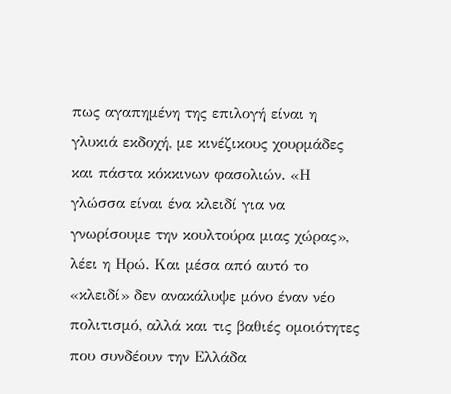πως αγαπημένη της επιλογή είναι η γλυκιά εκδοχή, με κινέζικους χουρμάδες και πάστα κόκκινων φασολιών. «Η γλώσσα είναι ένα κλειδί για να γνωρίσουμε την κουλτούρα μιας χώρας», λέει η Ηρώ. Και μέσα από αυτό το «κλειδί» δεν ανακάλυψε μόνο έναν νέο πολιτισμό, αλλά και τις βαθιές ομοιότητες που συνδέουν την Ελλάδα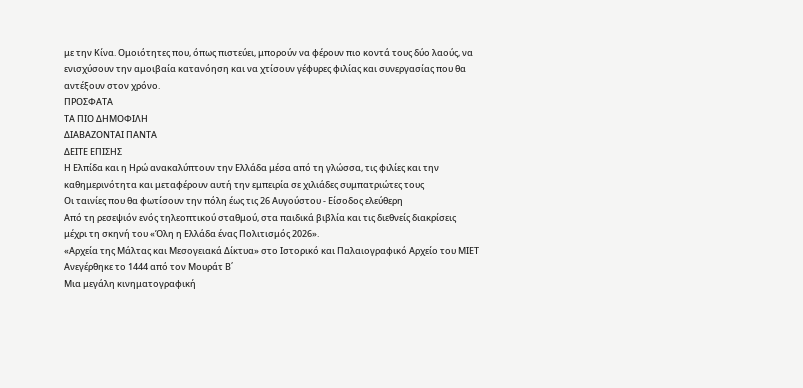με την Κίνα. Ομοιότητες που, όπως πιστεύει, μπορούν να φέρουν πιο κοντά τους δύο λαούς, να ενισχύσουν την αμοιβαία κατανόηση και να χτίσουν γέφυρες φιλίας και συνεργασίας που θα αντέξουν στον χρόνο.
ΠΡΟΣΦΑΤΑ
ΤΑ ΠΙΟ ΔΗΜΟΦΙΛΗ
ΔΙΑΒΑΖΟΝΤΑΙ ΠΑΝΤΑ
ΔΕΙΤΕ ΕΠΙΣΗΣ
Η Ελπίδα και η Ηρώ ανακαλύπτουν την Ελλάδα μέσα από τη γλώσσα, τις φιλίες και την καθημερινότητα και μεταφέρουν αυτή την εμπειρία σε χιλιάδες συμπατριώτες τους
Οι ταινίες που θα φωτίσουν την πόλη έως τις 26 Αυγούστου - Είσοδος ελεύθερη
Από τη ρεσεψιόν ενός τηλεοπτικού σταθμού, στα παιδικά βιβλία και τις διεθνείς διακρίσεις μέχρι τη σκηνή του «Όλη η Ελλάδα ένας Πολιτισμός 2026».
«Αρχεία της Μάλτας και Μεσογειακά Δίκτυα» στο Ιστορικό και Παλαιογραφικό Αρχείο του ΜΙΕΤ
Aνεγέρθηκε το 1444 από τον Μουράτ Β΄
Μια μεγάλη κινηματογραφική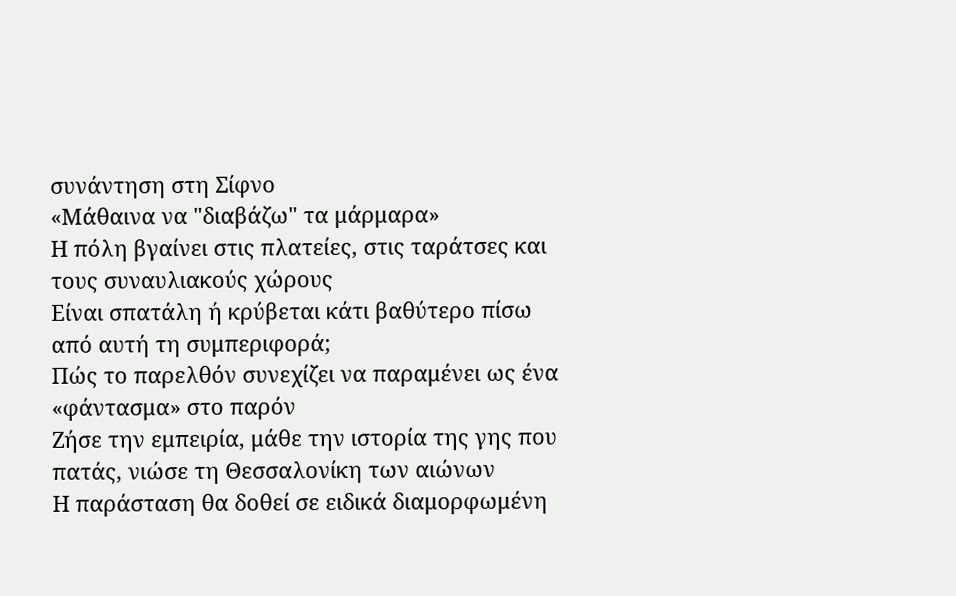συνάντηση στη Σίφνο
«Μάθαινα να "διαβάζω" τα μάρμαρα»
Η πόλη βγαίνει στις πλατείες, στις ταράτσες και τους συναυλιακούς χώρους
Είναι σπατάλη ή κρύβεται κάτι βαθύτερο πίσω από αυτή τη συμπεριφορά;
Πώς το παρελθόν συνεχίζει να παραμένει ως ένα «φάντασμα» στο παρόν
Ζήσε την εμπειρία, μάθε την ιστορία της γης που πατάς, νιώσε τη Θεσσαλονίκη των αιώνων
Η παράσταση θα δοθεί σε ειδικά διαμορφωμένη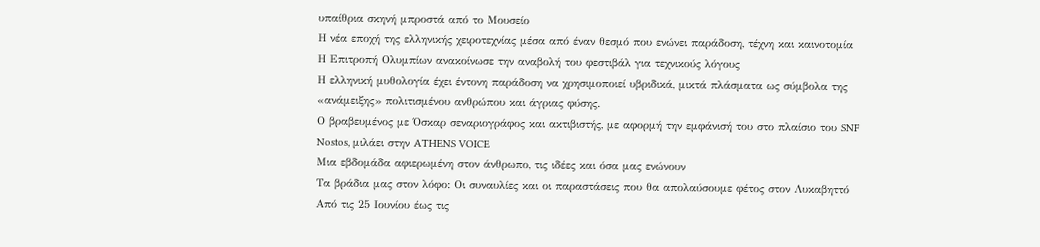υπαίθρια σκηνή μπροστά από το Μουσείο
Η νέα εποχή της ελληνικής χειροτεχνίας μέσα από έναν θεσμό που ενώνει παράδοση, τέχνη και καινοτομία
Η Επιτροπή Ολυμπίων ανακοίνωσε την αναβολή του φεστιβάλ για τεχνικούς λόγους
Η ελληνική μυθολογία έχει έντονη παράδοση να χρησιμοποιεί υβριδικά, μικτά πλάσματα ως σύμβολα της «ανάμειξης» πολιτισμένου ανθρώπου και άγριας φύσης.
Ο βραβευμένος με Όσκαρ σεναριογράφος και ακτιβιστής, με αφορμή την εμφάνισή του στο πλαίσιο του SNF Nostos, μιλάει στην ATHENS VOICE
Μια εβδομάδα αφιερωμένη στον άνθρωπο, τις ιδέες και όσα μας ενώνουν
Τα βράδια μας στον λόφο: Οι συναυλίες και οι παραστάσεις που θα απολαύσουμε φέτος στον Λυκαβηττό
Από τις 25 Ιουνίου έως τις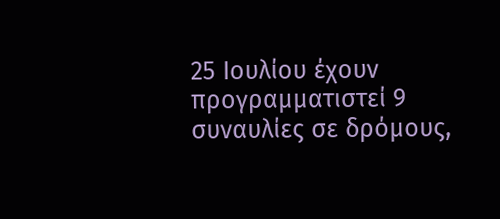25 Ιουλίου έχουν προγραμματιστεί 9 συναυλίες σε δρόμους,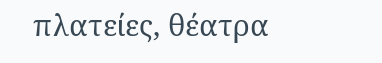πλατείες, θέατρα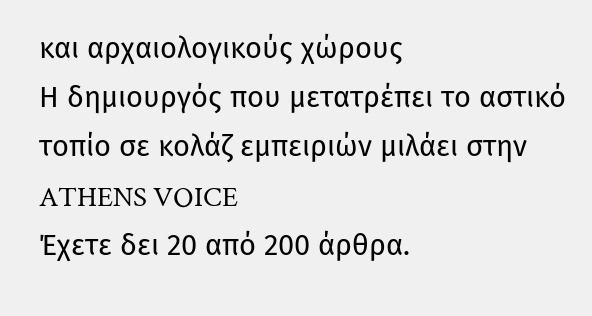και αρχαιολογικούς χώρους
Η δημιουργός που μετατρέπει το αστικό τοπίο σε κολάζ εμπειριών μιλάει στην ATHENS VOICE
Έχετε δει 20 από 200 άρθρα.